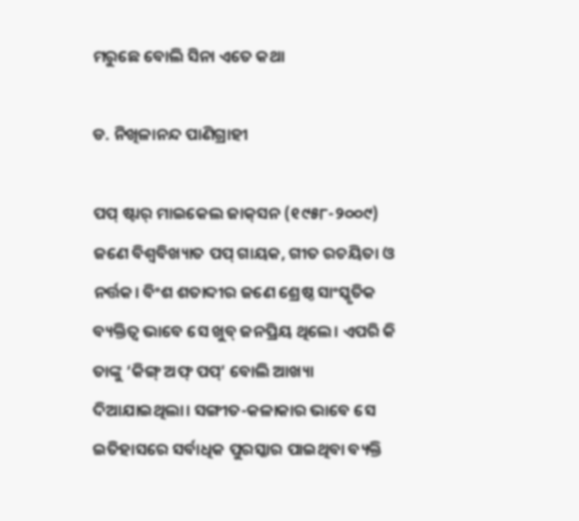ମରୁଛେ ବୋଲି ସିନା ଏତେ କଥା

ଡ. ନିଖିଳାନନ୍ଦ ପାଣିଗ୍ରାହୀ

ପପ୍‌ ଷ୍ଟାର୍‌ ମାଇକେଲ ଜାକ୍‌ସନ (୧୯୫୮-୨୦୦୯) ଜଣେ ବିଶ୍ୱବିଖ୍ୟାତ ପପ୍‌ ଗାୟକ, ଗୀତ ରଚୟିତା ଓ ନର୍ତ୍ତକ। ବିଂଶ ଶତାବ୍ଦୀର ଜଣେ ଶ୍ରେଷ୍ଠ ସାଂସ୍କୃତିକ ବ୍ୟକ୍ତିତ୍ୱ ଭାବେ ସେ ଖୁବ୍‌ ଜନପ୍ରିୟ ଥିଲେ। ଏପରି କି ତାଙ୍କୁ ‘କିଙ୍ଗ୍‌ ଅଫ୍‌ ପପ୍‌’ ବୋଲି ଆଖ୍ୟା ଦିଆଯାଇଥିଲା। ସଙ୍ଗୀତ-କଳାକାର ଭାବେ ସେ ଇତିହାସରେ ସର୍ବାଧିକ ପୁରସ୍କାର ପାଇଥିବା ବ୍ୟକ୍ତି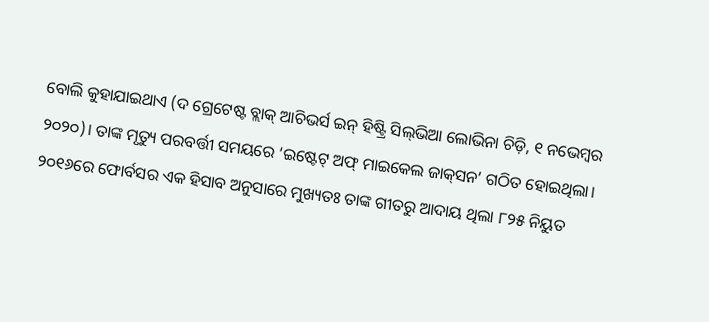ବୋଲି କୁହାଯାଇଥାଏ (ଦ ଗ୍ରେଟେଷ୍ଟ ବ୍ଲାକ୍‌ ଆଚିଭର୍ସ ଇନ୍‌ ହିଷ୍ଟ୍ରି ସିଲ୍‌ଭିଆ ଲୋଭିନା ଚିଡ଼ି, ୧ ନଭେମ୍ବର ୨୦୨୦)। ତାଙ୍କ ମୃତ୍ୟୁ ପରବର୍ତ୍ତୀ ସମୟରେ ‘ଇଷ୍ଟେଟ୍‌ ଅଫ୍‌ ମାଇକେଲ ଜାକ୍‌ସନ’ ଗଠିତ ହୋଇଥିଲା। ୨୦୧୬ରେ ଫୋର୍ବସର ଏକ ହିସାବ ଅନୁସାରେ ମୁଖ୍ୟତଃ ତାଙ୍କ ଗୀତରୁ ଆଦାୟ ଥିଲା ୮୨୫ ନିୟୁତ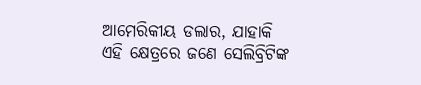ଆମେରିକୀୟ ଡଲାର, ଯାହାକି ଏହି କ୍ଷେତ୍ରରେ ଜଣେ ସେଲିବ୍ରିଟିଙ୍କ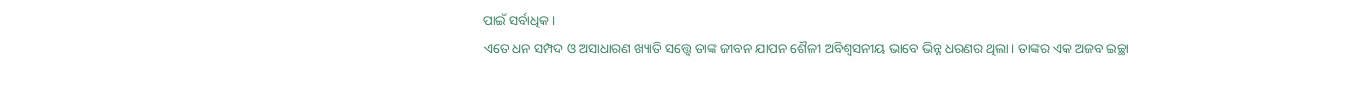ପାଇଁ ସର୍ବାଧିକ।
ଏତେ ଧନ ସମ୍ପଦ ଓ ଅସାଧାରଣ ଖ୍ୟାତି ସତ୍ତ୍ୱେ ତାଙ୍କ ଜୀବନ ଯାପନ ଶୈଳୀ ଅବିଶ୍ୱସନୀୟ ଭାବେ ଭିନ୍ନ ଧରଣର ଥିଲା। ତାଙ୍କର ଏକ ଅଜବ ଇଚ୍ଛା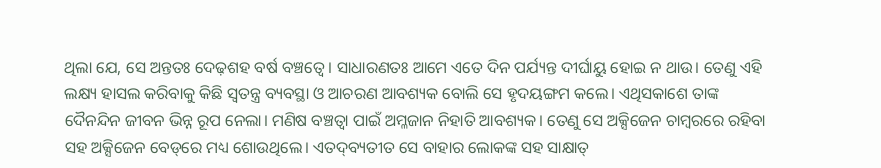ଥିଲା ଯେ, ସେ ଅନ୍ତତଃ ଦେଢ଼ଶହ ବର୍ଷ ବଞ୍ଚତ୍ବେ। ସାଧାରଣତଃ ଆମେ ଏତେ ଦିନ ପର୍ଯ୍ୟନ୍ତ ଦୀର୍ଘାୟୁ ହୋଇ ନ ଥାଉ। ତେଣୁ ଏହି ଲକ୍ଷ୍ୟ ହାସଲ କରିବାକୁ କିଛି ସ୍ବତନ୍ତ୍ର ବ୍ୟବସ୍ଥା ଓ ଆଚରଣ ଆବଶ୍ୟକ ବୋଲି ସେ ହୃଦୟଙ୍ଗମ କଲେ। ଏଥିସକାଶେ ତାଙ୍କ ଦୈନନ୍ଦିନ ଜୀବନ ଭିନ୍ନ ରୂପ ନେଲା। ମଣିଷ ବଞ୍ଚତ୍ବା ପାଇଁ ଅମ୍ଳଜାନ ନିହାତି ଆବଶ୍ୟକ। ତେଣୁ ସେ ଅକ୍ସିଜେନ ଚାମ୍ବରରେ ରହିବା ସହ ଅକ୍ସିଜେନ ବେଡ୍‌ରେ ମଧ୍ୟ ଶୋଉଥିଲେ। ଏତଦ୍‌ବ୍ୟତୀତ ସେ ବାହାର ଲୋକଙ୍କ ସହ ସାକ୍ଷାତ୍‌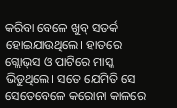କରିବା ବେଳେ ଖୁବ୍‌ ସତର୍କ ହୋଇଯାଉଥିଲେ। ହାତରେ ଗ୍ଲୋଭ୍‌ସ ଓ ପାଟିରେ ମାସ୍କ ଭିଡୁଥିଲେ। ସତେ ଯେମିତି ସେ ସେତେବେଳେ କରୋନା କାଳରେ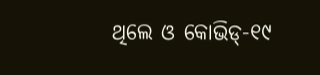ଥିଲେ ଓ କୋଭିଡ୍‌-୧୯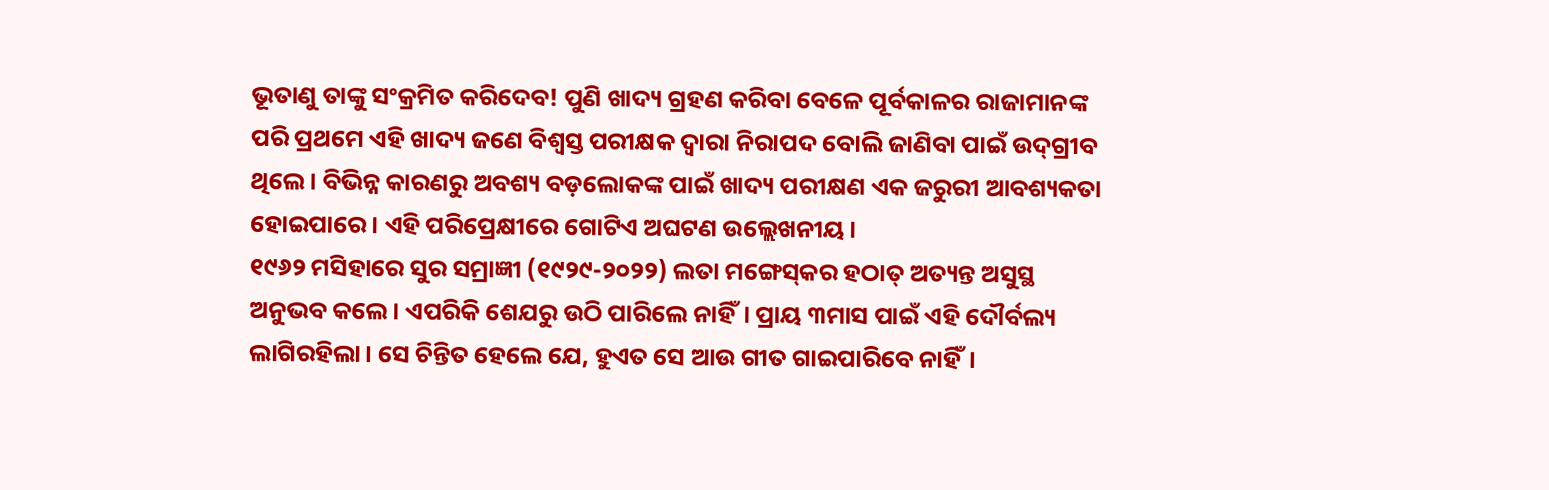ଭୂତାଣୁ ତାଙ୍କୁ ସଂକ୍ରମିତ କରିଦେବ! ପୁଣି ଖାଦ୍ୟ ଗ୍ରହଣ କରିବା ବେଳେ ପୂର୍ବକାଳର ରାଜାମାନଙ୍କ ପରି ପ୍ରଥମେ ଏହି ଖାଦ୍ୟ ଜଣେ ବିଶ୍ୱସ୍ତ ପରୀକ୍ଷକ ଦ୍ୱାରା ନିରାପଦ ବୋଲି ଜାଣିବା ପାଇଁ ଉଦ୍‌ଗ୍ରୀବ ଥିଲେ। ବିଭିନ୍ନ କାରଣରୁ ଅବଶ୍ୟ ବଡ଼ଲୋକଙ୍କ ପାଇଁ ଖାଦ୍ୟ ପରୀକ୍ଷଣ ଏକ ଜରୁରୀ ଆବଶ୍ୟକତା ହୋଇପାରେ। ଏହି ପରିପ୍ରେକ୍ଷୀରେ ଗୋଟିଏ ଅଘଟଣ ଉଲ୍ଲେଖନୀୟ।
୧୯୬୨ ମସିହାରେ ସୁର ସମ୍ରାଜ୍ଞୀ (୧୯୨୯-୨୦୨୨) ଲତା ମଙ୍ଗେସ୍‌କର ହଠାତ୍‌ ଅତ୍ୟନ୍ତ ଅସୁସ୍ଥ ଅନୁଭବ କଲେ। ଏପରିକି ଶେଯରୁ ଉଠି ପାରିଲେ ନାହିଁ। ପ୍ରାୟ ୩ମାସ ପାଇଁ ଏହି ଦୌର୍ବଲ୍ୟ ଲାଗିରହିଲା। ସେ ଚିନ୍ତିତ ହେଲେ ଯେ, ହୁଏତ ସେ ଆଉ ଗୀତ ଗାଇପାରିବେ ନାହିଁ।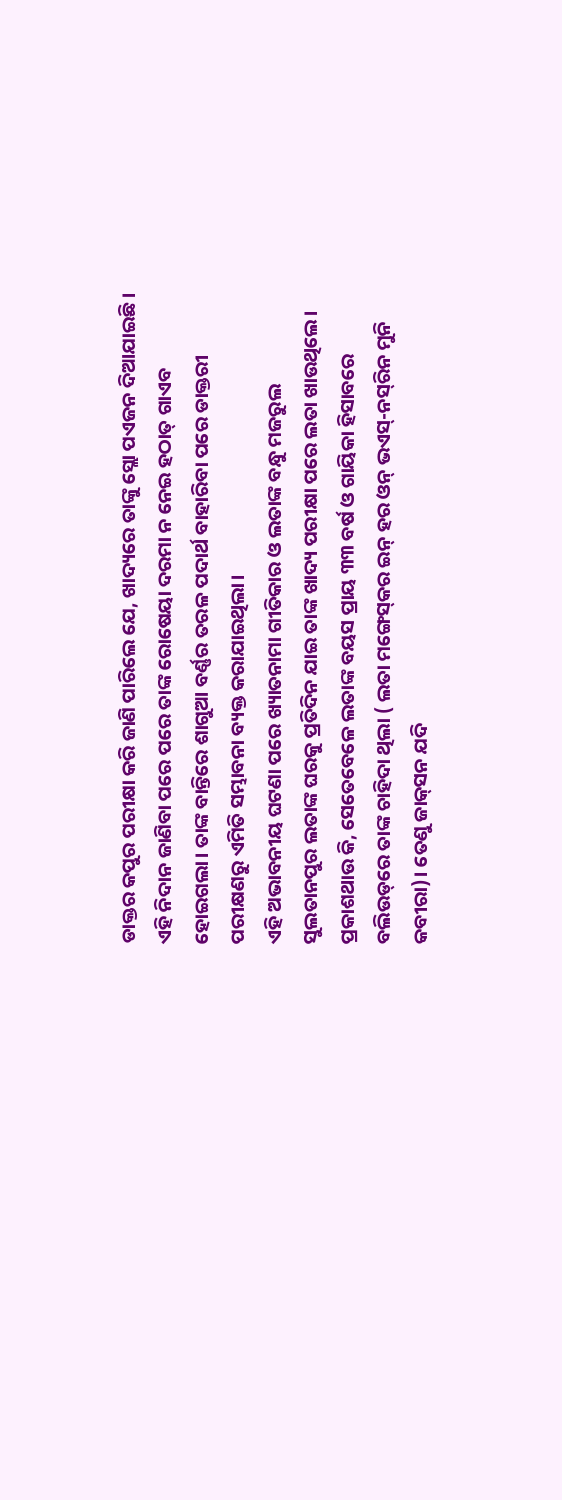ଡାକ୍ତର କପୁର ପରୀକ୍ଷା କରି ଜାଣି ପାରିଲେ ଯେ, ଖାଦ୍ୟରେ ତାଙ୍କୁ ସ୍ଲୋ ପଏଜନ ଦିଆଯାଇଛି। ଏହି ନିଦାନ ଜାଣିବା ପରେ ପରେ ତାଙ୍କ ରୋଷେୟା ଦରମା ନ ନେଇ ହଠାତ୍‌ ଗାଏବ ହୋଇଗଲା। ତାଙ୍କ ବାନ୍ତିରେ ଶାଗୁଆ ବର୍ଣ୍ଣର ତରଳ ପଦାର୍ଥ ବାହାରିବା ପରେ ଡାକ୍ତରୀ ପରୀକ୍ଷଣରୁ ଏମିତି ସମ୍ଭାବନା ବ୍ୟକ୍ତ କରାଯାଇଥିଲା।
ଏହି ଅଭାବନୀୟ ଘଟଣା ପରେ ଖ୍ୟାତନାମା ଗୀତିକାର ଓ ଲତାଙ୍କ ବନ୍ଧୁ ମଜରୁଲ ସୁଲତାନପୁର ଲତାଙ୍କ ଘରକୁ ପ୍ରତିଦିନ ଯାଇ ତାଙ୍କ ଖାଦ୍ୟ ପରୀକ୍ଷା ପରେ ଲତା ଖାଉଥିଲେ। ପ୍ରକାଶଥାଉ କି, ସେତେବେଳେ ଲତାଙ୍କ ବୟସ ପ୍ରାୟ ୩୩ ବର୍ଷ ଓ ଗାୟିକା ହିସାବରେ ବଲିଉଡ୍‌ରେ ତାଙ୍କ ଚାହିଦା ଥିଲା ( ଲତା ମଙ୍ଗେସ୍‌କର ଇନ୍‌ ହର ଓନ୍‌ ଭଏସ୍‌-ନସ୍‌ରିନ ମୁନି କବୀରା)। ତେଣୁ ଜାକ୍‌ସନ ଯଦି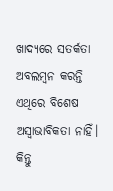ଖାଦ୍ୟରେ ସତର୍କତା ଅବଲମ୍ବନ କରନ୍ତି ଏଥିରେ ବିଶେଷ ଅସ୍ବାଭାବିକତା ନାହିଁ। କିନ୍ତୁ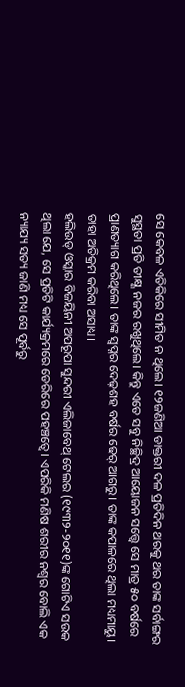ସେ କେବଳ ଏତିକିରେ ସୀମିତ ନ ଥିଲେ। ୧୨ଜଣିଆ ଡାକ୍ତରୀ ଦଳ ପ୍ରତିଦିନ ଥରକୁ ଥର ତାଙ୍କ ସର୍ବାଙ୍ଗର ସୁସ୍ଥତା ପ୍ରତି ତୀକ୍ଷ୍ଣ ନଜର ରଖୁଥିଲେ। କିନ୍ତୁ ଏତେ ସବୁ ନିଚ୍ଛିଦ୍ର ଆୟୋଜନ ସତ୍ତ୍ୱେ ସେ ମାତ୍ର ୫୦ ବର୍ଷରେ ପ୍ରାଣତ୍ୟାଗ କରିଥିଲେ। ତାଙ୍କ ସ୍ବପ୍ନର ଦେଢ଼ଶହ ବର୍ଷର ଢେର୍‌ ଆଗରୁ। ତାଙ୍କ କପାଳରେ ଥିଲା ମଧ୍ୟମାୟୁ। ତାହା ଅତିକ୍ରମ କରିବା ଅସାଧ୍ୟ।
ହଲିଉଡ୍‌ ଓସ୍କାର ବିଜୟିନୀ ଅପରୂପା ସୁନ୍ଦରୀ ଏଲିଜାବେଥ୍‌ ଟେଲର (୧୯୩୨-୨୦୧୧)ଙ୍କ ଗୋଟିଏ ସଉକ ଥିଲା ଯେ, ସେ ପ୍ରତିଟି କାର୍ଯ୍ୟକ୍ରମରେ ଡେରିରେ ପହଞ୍ଚତ୍ବେ। ଏପରିକି ମଣିଷ ଶରୀର ନଶ୍ୱର ବୋଲି ଏକ ନ୍ୟାଯ୍ୟ ସତ୍ୟ ଜାଣି ମଧ୍ୟ ସେ ପୂର୍ବରୁ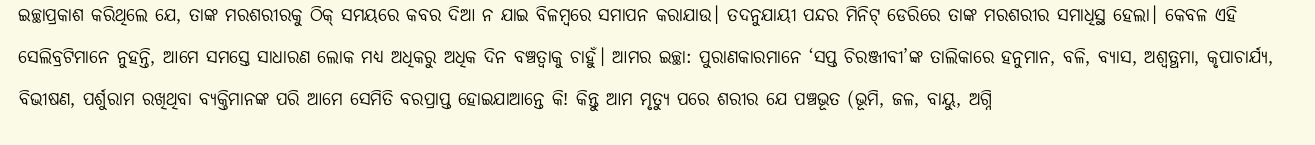ଇଚ୍ଛାପ୍ରକାଶ କରିଥିଲେ ଯେ, ତାଙ୍କ ମରଶରୀରକୁ ଠିକ୍‌ ସମୟରେ କବର ଦିଆ ନ ଯାଇ ବିଳମ୍ବରେ ସମାପନ କରାଯାଉ। ତଦନୁଯାୟୀ ପନ୍ଦର ମିନିଟ୍‌ ଡେରିରେ ତାଙ୍କ ମରଶରୀର ସମାଧିସ୍ଥ ହେଲା। କେବଳ ଏହି ସେଲିବ୍ରଟିମାନେ ନୁହନ୍ତି, ଆମେ ସମସ୍ତେ ସାଧାରଣ ଲୋକ ମଧ୍ୟ ଅଧିକରୁ ଅଧିକ ଦିନ ବଞ୍ଚତ୍ବାକୁ ଚାହୁଁ। ଆମର ଇଚ୍ଛା: ପୁରାଣକାରମାନେ ‘ସପ୍ତ ଚିରଞ୍ଜୀବୀ’ଙ୍କ ତାଲିକାରେ ହନୁମାନ, ବଳି, ବ୍ୟାସ, ଅଶ୍ୱତ୍ଥମା, କୃପାଚାର୍ଯ୍ୟ, ବିଭୀଷଣ, ପର୍ଶୁରାମ ରଖିଥିବା ବ୍ୟକ୍ତିମାନଙ୍କ ପରି ଆମେ ସେମିତି ବରପ୍ରାପ୍ତ ହୋଇଯାଆନ୍ତେ କି! କିନ୍ତୁ ଆମ ମୃତ୍ୟୁ ପରେ ଶରୀର ଯେ ପଞ୍ଚଭୂତ (ଭୂମି, ଜଳ, ବାୟୁ, ଅଗ୍ନି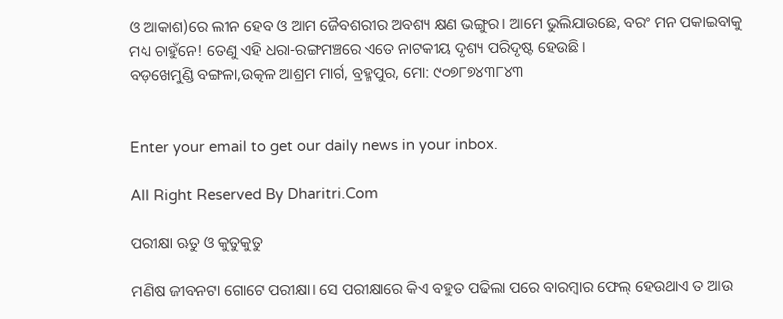ଓ ଆକାଶ)ରେ ଲୀନ ହେବ ଓ ଆମ ଜୈବଶରୀର ଅବଶ୍ୟ କ୍ଷଣ ଭଙ୍ଗୁର। ଆମେ ଭୁଲିଯାଉଛେ, ବରଂ ମନ ପକାଇବାକୁ ମଧ୍ୟ ଚାହୁଁନେ! ତେଣୁ ଏହି ଧରା-ରଙ୍ଗମଞ୍ଚରେ ଏତେ ନାଟକୀୟ ଦୃଶ୍ୟ ପରିଦୃଷ୍ଟ ହେଉଛି।
ବଡ଼ଖେମୁଣ୍ଡି ବଙ୍ଗଳା,ଉତ୍କଳ ଆଶ୍ରମ ମାର୍ଗ, ବ୍ରହ୍ମପୁର, ମୋ: ୯୦୭୮୭୪୩୮୪୩


Enter your email to get our daily news in your inbox.

All Right Reserved By Dharitri.Com

ପରୀକ୍ଷା ଋତୁ ଓ କୁତୁକୁତୁ

ମଣିଷ ଜୀବନଟା ଗୋଟେ ପରୀକ୍ଷା। ସେ ପରୀକ୍ଷାରେ କିଏ ବହୁତ ପଢିଲା ପରେ ବାରମ୍ବାର ଫେଲ୍‌ ହେଉଥାଏ ତ ଆଉ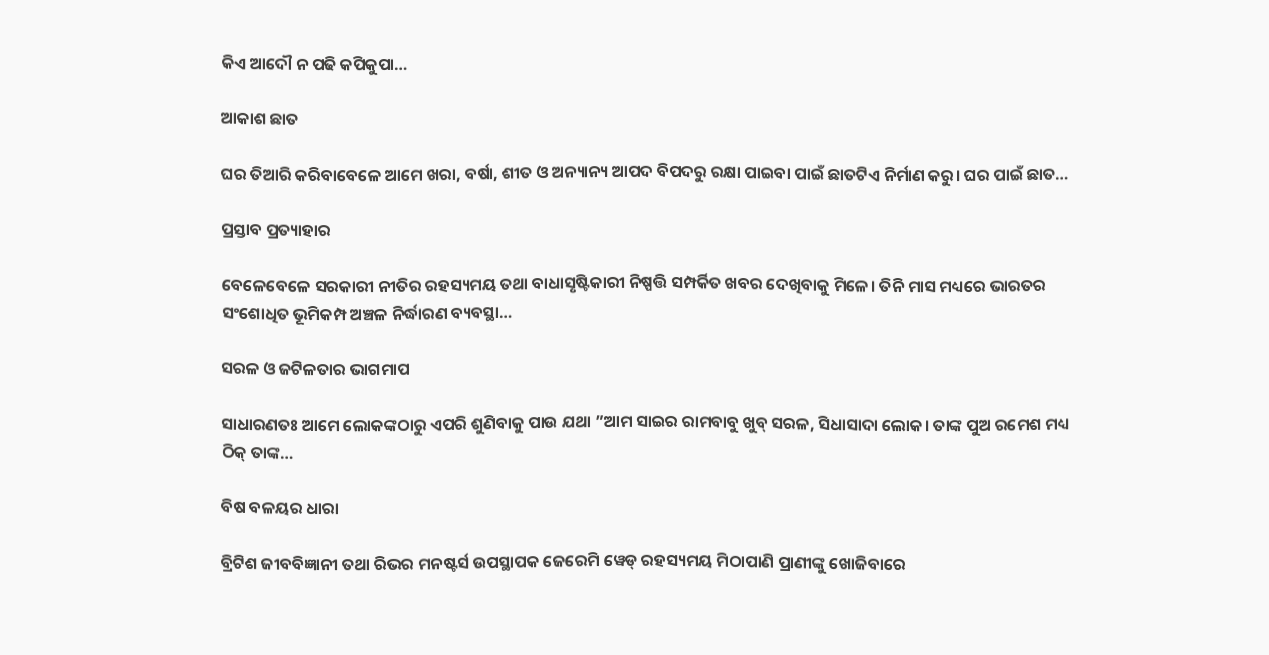କିଏ ଆଦୌ ନ ପଢି କପିକୁପା…

ଆକାଶ ଛାତ

ଘର ତିଆରି କରିବାବେଳେ ଆମେ ଖରା, ବର୍ଷା, ଶୀତ ଓ ଅନ୍ୟାନ୍ୟ ଆପଦ ବିପଦରୁ ରକ୍ଷା ପାଇବା ପାଇଁ ଛାତଟିଏ ନିର୍ମାଣ କରୁ। ଘର ପାଇଁ ଛାତ…

ପ୍ରସ୍ତାବ ପ୍ରତ୍ୟାହାର

ବେଳେବେଳେ ସରକାରୀ ନୀତିର ରହସ୍ୟମୟ ତଥା ବାଧାସୃଷ୍ଟିକାରୀ ନିଷ୍ପତ୍ତି ସମ୍ପର୍କିତ ଖବର ଦେଖିବାକୁ ମିଳେ। ତିନି ମାସ ମଧ୍ୟରେ ଭାରତର ସଂଶୋଧିତ ଭୂମିକମ୍ପ ଅଞ୍ଚଳ ନିର୍ଦ୍ଧାରଣ ବ୍ୟବସ୍ଥା…

ସରଳ ଓ ଜଟିଳତାର ଭାଗମାପ

ସାଧାରଣତଃ ଆମେ ଲୋକଙ୍କଠାରୁ ଏପରି ଶୁଣିବାକୁ ପାଉ ଯଥା ”ଆମ ସାଇର ରାମବାବୁ ଖୁବ୍‌ ସରଳ, ସିଧାସାଦା ଲୋକ। ତାଙ୍କ ପୁଅ ରମେଶ ମଧ୍ୟ ଠିକ୍‌ ତାଙ୍କ…

ବିଷ ବଳୟର ଧାରା

ବ୍ରିଟିଶ ଜୀବବିଜ୍ଞାନୀ ତଥା ରିଭର ମନଷ୍ଟର୍ସ ଉପସ୍ଥାପକ ଜେରେମି ୱେଡ୍‌ ରହସ୍ୟମୟ ମିଠାପାଣି ପ୍ରାଣୀଙ୍କୁ ଖୋଜିବାରେ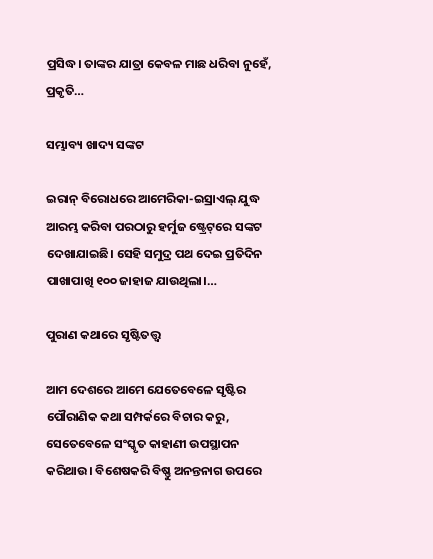ପ୍ରସିଦ୍ଧ। ତାଙ୍କର ଯାତ୍ରା କେବଳ ମାଛ ଧରିବା ନୁହେଁ, ପ୍ରକୃତି…

ସମ୍ଭାବ୍ୟ ଖାଦ୍ୟ ସଙ୍କଟ

ଇରାନ୍‌ ବିରୋଧରେ ଆମେରିକା-ଇସ୍ରାଏଲ୍‌ ଯୁଦ୍ଧ ଆରମ୍ଭ କରିବା ପରଠାରୁ ହର୍ମୁଜ ଷ୍ଟ୍ରେଟ୍‌ରେ ସଙ୍କଟ ଦେଖାଯାଇଛି। ସେହି ସମୁଦ୍ର ପଥ ଦେଇ ପ୍ରତିଦିନ ପାଖାପାଖି ୧୦୦ ଜାହାଜ ଯାଉଥିଲା।…

ପୁରାଣ କଥାରେ ସୃଷ୍ଟିତତ୍ତ୍ୱ

ଆମ ଦେଶରେ ଆମେ ଯେତେବେଳେ ସୃଷ୍ଟିର ପୌରାଣିକ କଥା ସମ୍ପର୍କରେ ବିଚାର କରୁ, ସେତେବେଳେ ସଂସ୍କୃତ କାହାଣୀ ଉପସ୍ଥାପନ କରିଥାଉ। ବିଶେଷକରି ବିଷ୍ଣୁ ଅନନ୍ତନାଗ ଉପରେ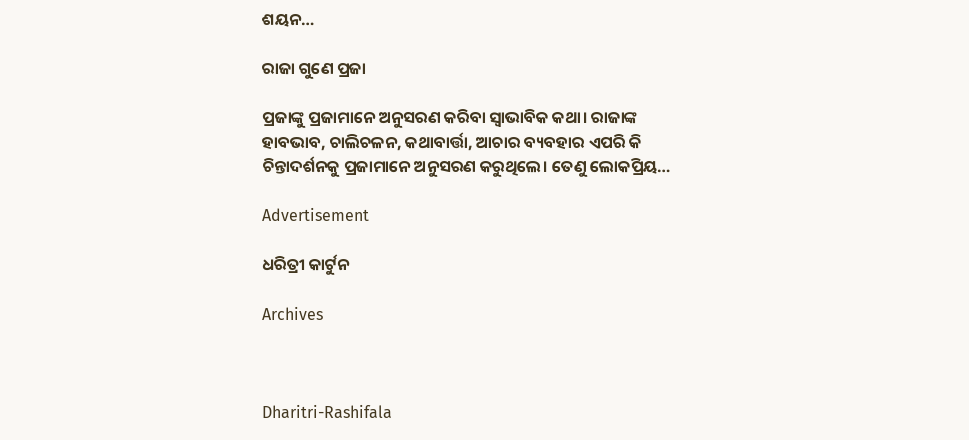ଶୟନ…

ରାଜା ଗୁଣେ ପ୍ରଜା

ପ୍ରଜାଙ୍କୁ ପ୍ରଜାମାନେ ଅନୁସରଣ କରିବା ସ୍ବାଭାବିକ କଥା। ରାଜାଙ୍କ ହାବଭାବ, ଚାଲିଚଳନ, କଥାବାର୍ତ୍ତା, ଆଚାର ବ୍ୟବହାର ଏପରି କି ଚିନ୍ତାଦର୍ଶନକୁ ପ୍ରଜାମାନେ ଅନୁସରଣ କରୁଥିଲେ। ତେଣୁ ଲୋକପ୍ରିୟ…

Advertisement

ଧରିତ୍ରୀ କାର୍ଟୁନ

Archives



Dharitri-Rashifala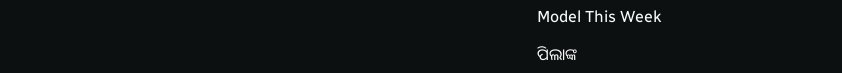Model This Week

ପିଲାଙ୍କ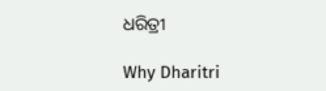ଧରିତ୍ରୀ

Why Dharitri